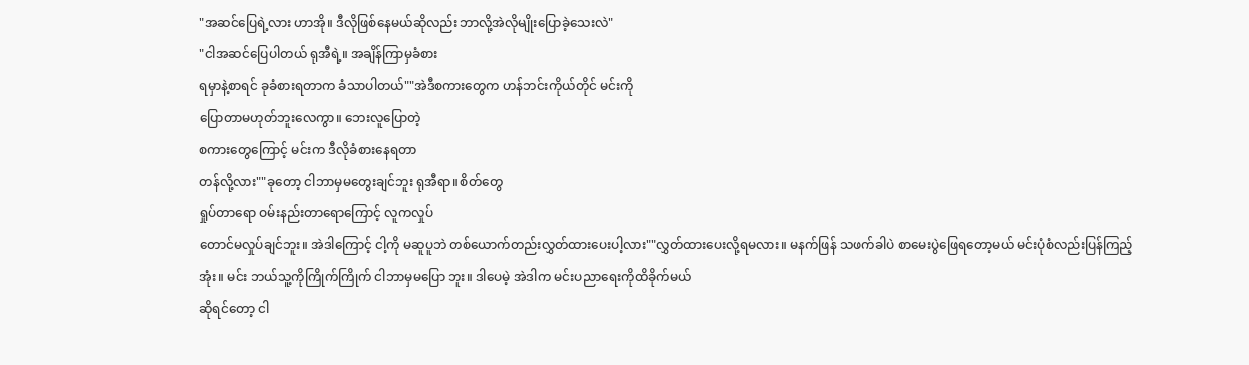"အဆင်ပြေရဲ့လား ဟာအို။ ဒီလိုဖြစ်နေမယ်ဆိုလည်း ဘာလို့အဲလိုမျိုးပြောခဲ့သေးလဲ"
"ငါအဆင်ပြေပါတယ် ရုအီရဲ့။ အချိန်ကြာမှခံစား
ရမှာနဲ့စာရင် ခုခံစားရတာက ခံသာပါတယ်""အဲဒီစကားတွေက ဟန်ဘင်းကိုယ်တိုင် မင်းကို
ပြောတာမဟုတ်ဘူးလေကွာ။ ဘေးလူပြောတဲ့
စကားတွေကြောင့် မင်းက ဒီလိုခံစားနေရတာ
တန်လို့လား""ခုတော့ ငါဘာမှမတွေးချင်ဘူး ရုအီရာ။ စိတ်တွေ
ရှုပ်တာရော ဝမ်းနည်းတာရောကြောင့် လူကလှုပ်
တောင်မလှုပ်ချင်ဘူး။ အဲဒါကြောင့် ငါ့ကို မဆူပူဘဲ တစ်ယောက်တည်းလွှတ်ထားပေးပါ့လား""လွှတ်ထားပေးလို့ရမလား။ မနက်ဖြန် သဖက်ခါပဲ စာမေးပွဲဖြေရတော့မယ် မင်းပုံစံလည်းပြန်ကြည့်
အုံး။ မင်း ဘယ်သူ့ကိုကြိုက်ကြိုက် ငါဘာမှမပြော ဘူး။ ဒါပေမဲ့ အဲဒါက မင်းပညာရေးကိုထိခိုက်မယ်
ဆိုရင်တော့ ငါ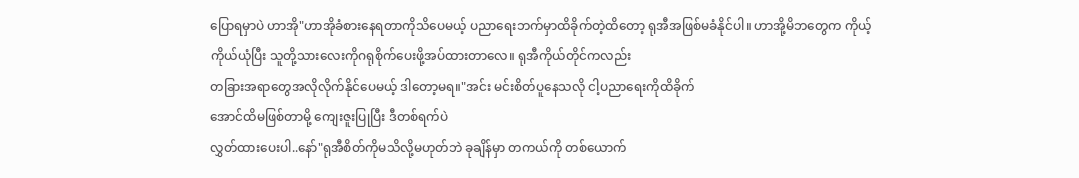ပြောရမှာပဲ ဟာအို"ဟာအိုခံစားနေရတာကိုသိပေမယ့် ပညာရေးဘက်မှာထိခိုက်တဲ့ထိတော့ ရုအီအဖြစ်မခံနိုင်ပါ။ ဟာအို့မိဘတွေက ကိုယ့်ကိုယ်ယုံပြီး သူတို့သားလေးကိုဂရုစိုက်ပေးဖို့အပ်ထားတာလေ။ ရုအီကိုယ်တိုင်ကလည်း
တခြားအရာတွေအလိုလိုက်နိုင်ပေမယ့် ဒါတော့မရ။"အင်း မင်းစိတ်ပူနေသလို ငါ့ပညာရေးကိုထိခိုက်
အောင်ထိမဖြစ်တာမို့ ကျေးဇူးပြုပြီး ဒီတစ်ရက်ပဲ
လွှတ်ထားပေးပါ..နော်"ရုအီစိတ်ကိုမသိလို့မဟုတ်ဘဲ ခုချိန်မှာ တကယ်ကို တစ်ယောက်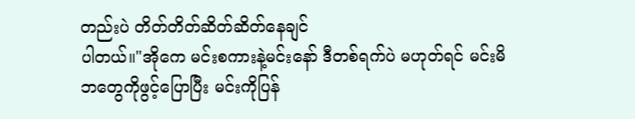တည်းပဲ တိတ်တိတ်ဆိတ်ဆိတ်နေချင်
ပါတယ်။"အိုကေ မင်းစကားနဲ့မင်းနော် ဒီတစ်ရက်ပဲ မဟုတ်ရင် မင်းမိဘတွေကိုဖွင့်ပြောပြီး မင်းကိုပြန်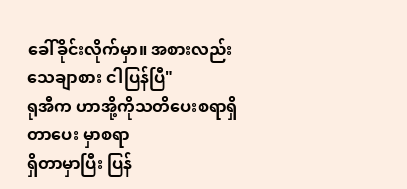ခေါ်ခိုင်းလိုက်မှာ။ အစားလည်းသေချာစား ငါပြန်ပြီ"
ရုအီက ဟာအို့ကိုသတိပေးစရာရှိတာပေး မှာစရာ
ရှိတာမှာပြီး ပြန်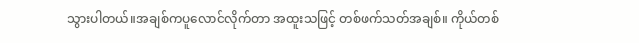သွားပါတယ်။အချစ်ကပူလောင်လိုက်တာ အထူးသဖြင့် တစ်ဖက်သတ်အချစ်။ ကိုယ်တစ်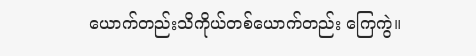ယောက်တည်းသိကိုယ်တစ်ယောက်တည်း ကြေကွဲ။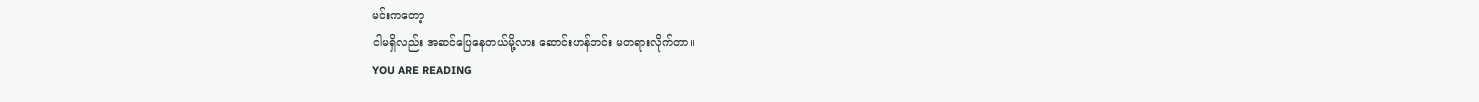မင်းကတော့
ငါမရှိလည်း အဆင်ပြေနေတယ်မို့လား ဆောင်းဟန်ဘင်း မတရားလိုက်တာ။
YOU ARE READING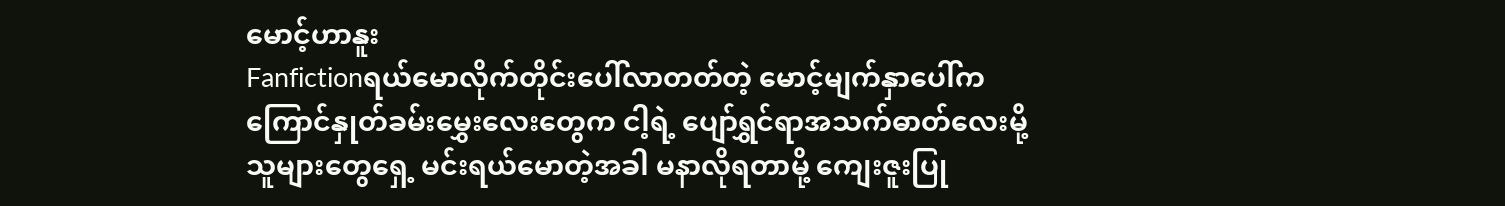မောင့်ဟာနူး
Fanfictionရယ်မောလိုက်တိုင်းပေါ်လာတတ်တဲ့ မောင့်မျက်နှာပေါ်က ကြောင်နှုတ်ခမ်းမွှေးလေးတွေက ငါ့ရဲ့ ပျော်ရွှင်ရာအသက်ဓာတ်လေးမို့ သူများတွေရှေ့ မင်းရယ်မောတဲ့အခါ မနာလိုရတာမို့ ကျေးဇူးပြု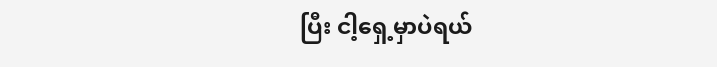ပြီး ငါ့ရှေ့မှာပဲရယ်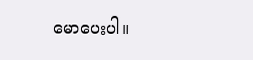မောပေးပါ။